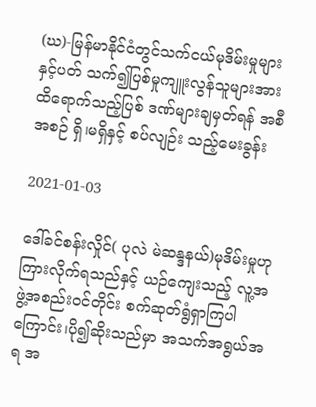(ဃ)-မြန်မာနိုင်ငံတွင်သက်ငယ်မုဒိမ်းမှုများနှင့်ပတ် သက်၍ပြစ်မှုကျူးလွန်သူများအားထိရောက်သည့်ပြစ် ဒဏ်များချမှတ်ရန် အစီအစဉ် ရှိ၊မရှိနှင့် စပ်လျဉ်း သည့်မေးခွန်း

2021-01-03

ဒေါ်ခင်စန်းလှိုင်( ပုလဲ မဲဆန္ဒနယ်)မုဒိမ်းမှုဟု ကြားလိုက်ရသည်နှင့် ယဉ်ကျေးသည့် လူ့အဖွဲ့အစည်းဝင်တိုင်း စက်ဆုတ်ရွံရှာကြပါကြောင်း၊ပို၍ဆိုးသည်မှာ အသက်အရွယ်အရ အ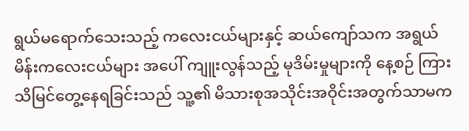ရွယ်မရောက်သေးသည့် ကလေးငယ်များနှင့် ဆယ်ကျော်သက အရွယ် မိန်းကလေးငယ်များ အပေါ် ကျူးလွန်သည့် မုဒိမ်းမှုများကို နေ့စဉ် ကြားသိမြင်တွေ့နေရခြင်းသည် သူ့၏ မိသားစုအသိုင်းအဝိုင်းအတွက်သာမက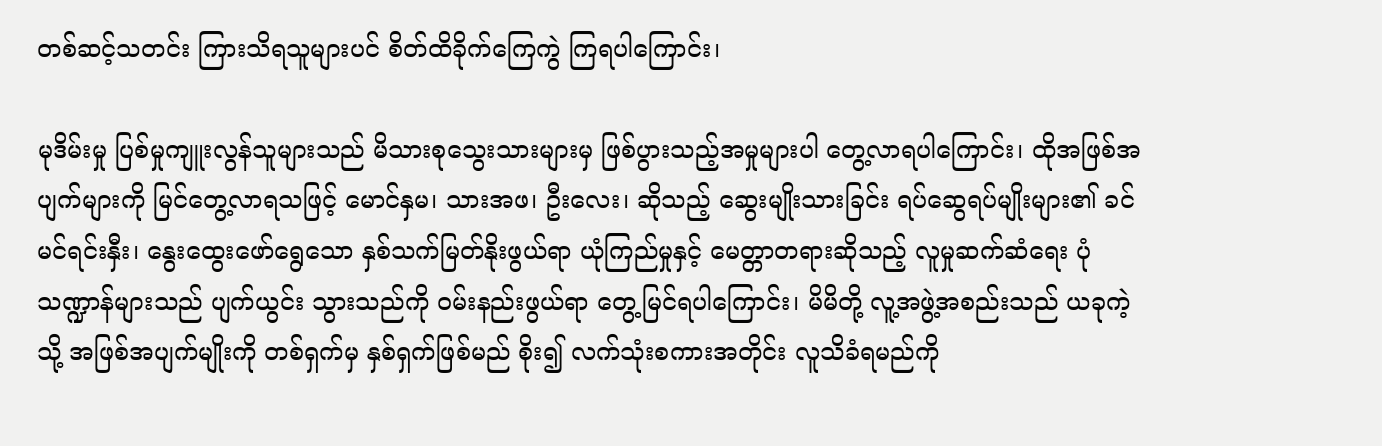တစ်ဆင့်သတင်း ကြားသိရသူများပင် စိတ်ထိခိုက်ကြေကွဲ ကြရပါကြောင်း၊

မုဒိမ်းမှု ပြစ်မှုကျူးလွန်သူများသည် မိသားစုသွေးသားများမှ ဖြစ်ပွားသည့်အမှုများပါ တွေ့လာရပါကြောင်း၊ ထိုအဖြစ်အပျက်များကို မြင်တွေ့လာရသဖြင့် မောင်နှမ၊ သားအဖ၊ ဦးလေး၊ ဆိုသည့် ဆွေးမျိုးသားခြင်း ရပ်ဆွေရပ်မျိုးများ၏ ခင်မင်ရင်းနှီး၊ နွေးထွေးဖော်ရွေသော နှစ်သက်မြတ်နိုးဖွယ်ရာ ယုံကြည်မှုနှင့် မေတ္တာတရားဆိုသည့် လူမှုဆက်ဆံရေး ပုံသဏ္ဍာန်များသည် ပျက်ယွင်း သွားသည်ကို ဝမ်းနည်းဖွယ်ရာ တွေ့မြင်ရပါကြောင်း၊ မိမိတို့ လူ့အဖွဲ့အစည်းသည် ယခုကဲ့သို့ အဖြစ်အပျက်မျိုးကို တစ်ရှက်မှ နှစ်ရှက်ဖြစ်မည် စိုး၍ လက်သုံးစကားအတိုင်း လူသိခံရမည်ကို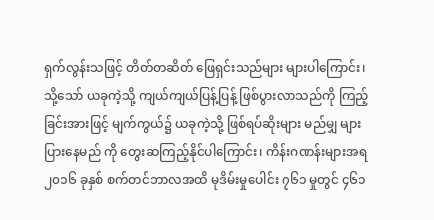ရှက်လွန်းသဖြင့် တိတ်တဆိတ် ဖြေရှင်းသည်များ များပါကြောင်း၊ သို့သော် ယခုကဲ့သို့ ကျယ်ကျယ်ပြန့်ပြန့် ဖြစ်ပွားလာသည်ကို ကြည့်ခြင်းအားဖြင့် မျက်ကွယ်၌ ယခုကဲ့သို့ ဖြစ်ရပ်ဆိုးများ မည်မျှ များပြားနေမည် ကို တွေးဆကြည့်နိုင်ပါကြောင်း၊ ကိန်းဂဏန်းများအရ ၂၀၁၆ ခုနှစ် စက်တင်ဘာလအထိ မုဒိမ်းမှုပေါင်း ၇၆၁ မှုတွင် ၄၆၁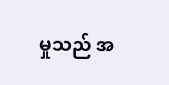မှုသည် အ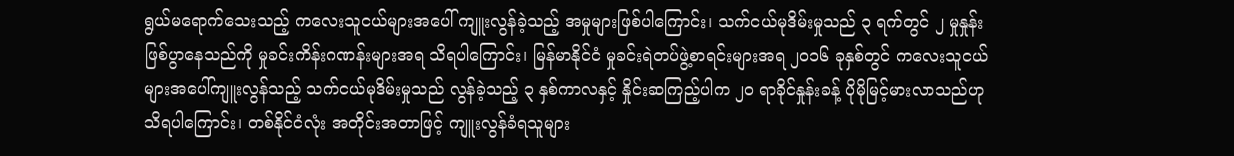ရွယ်မရောက်သေးသည့် ကလေးသူငယ်များအပေါ် ကျူးလွန်ခဲ့သည့် အမှုများဖြစ်ပါကြောင်း၊ သက်ငယ်မုဒိမ်းမှုသည် ၃ ရက်တွင် ၂ မှုနှုန်း ဖြစ်ပွာနေသည်ကို မှုခင်းကိန်းဂဏန်းများအရ သိရပါကြောင်း၊ မြန်မာနိုင်ငံ မှုခင်းရဲတပ်ဖွဲ့စာရင်းများအရ ၂၀၁၆ ခုနှစ်တွင် ကလေးသူငယ်များအပေါ်ကျူးလွန်သည့် သက်ငယ်မုဒိမ်းမှုသည် လွန်ခဲ့သည့် ၃ နှစ်ကာလနှင့် နှိုင်းဆကြည့်ပါက ၂၀ ရာခိုင်နှုန်းခန့် ပိုမိုမြင့်မားလာသည်ဟု သိရပါကြောင်း၊ တစ်နိုင်ငံလုံး အတိုင်းအတာဖြင့် ကျူးလွန်ခံရသူများ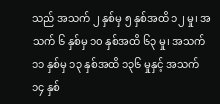သည် အသက် ၂ နှစ်မှ ၅ နှစ်အထိ ၁၂ မှု၊ အသက် ၆ နှစ်မှ ၁၀ နှစ်အထိ ၆၃ မှု၊ အသက် ၁၁ နှစ်မှ ၁၃ နှစ်အထိ ၁၃၆ မှုနှင့် အသက် ၁၄ နှစ်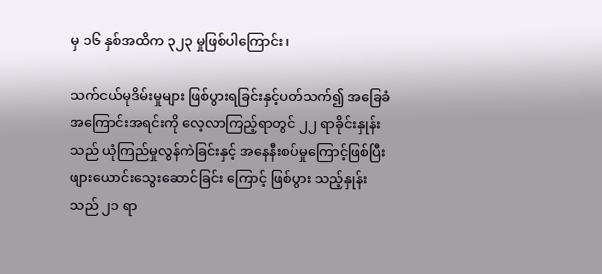မှ ၁၆ နှစ်အထိက ၃၂၃ မှုဖြစ်ပါကြောင်း၊

သက်ငယ်မုဒိမ်းမှုများ ဖြစ်ပွားရခြင်းနှင့်ပတ်သက်၍ အခြေခံအကြောင်းအရင်းကို လေ့လာကြည့်ရာတွင် ၂၂ ရာခိုင်းနှုန်းသည် ယုံကြည်မှုလွန်ကဲခြင်းနှင့် အနေနီးစပ်မှုကြောင့်‌ဖြစ်ပြီး ဖျားယောင်းသွေးဆောင်ခြင်း ကြောင့် ဖြစ်ပွား သည့်နှုန်းသည် ၂၁ ရာ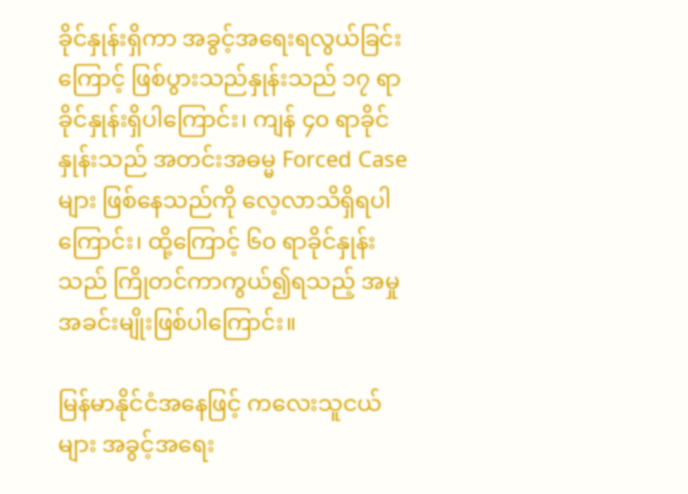ခိုင်နှုန်းရှိကာ အခွင့်အရေးရလွယ်ခြင်းကြောင့် ဖြစ်ပွားသည်နှုန်းသည် ၁၇ ရာခိုင်နှုန်းရှိပါကြောင်း၊ ကျန် ၄၀ ရာခိုင်နှုန်းသည် အတင်းအဓမ္မ Forced Case များ ဖြစ်နေသည်ကို လေ့လာသိရှိရပါကြောင်း၊ ထို့ကြောင့် ၆၀ ရာခိုင်နှုန်းသည် ကြိုတင်ကာကွယ်၍ရသည့် အမှုအခင်းမျိုးဖြစ်ပါကြောင်း။

မြန်မာနိုင်ငံအနေဖြင့် ကလေးသူငယ်များ အခွင့်အရေး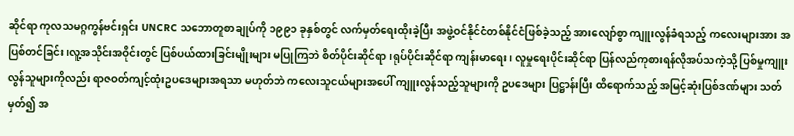ဆိုင်ရာ ကုလသမဂ္ဂကွန်ဗင်းရှင်း UNCRC သဘောတူစာချုပ်ကို ၁၉၉၁ ခုနှစ်တွင် လက်မှတ်ရေးထိုးခဲ့ပြီး အဖွဲ့ဝင်နိုင်ငံတစ်နိုင်ငံဖြစ်ခဲ့သည့် အားလျော်စွာ ကျူးလွန်ခံရသည့် ကလေးများအား အပြစ်တင်ခြင်း၊လူ့အသိုင်းအဝိုင်းတွင် ပြစ်ပယ်ထားခြင်းမျိုးများ မပြုကြဘဲ စိတ်ပိုင်းဆိုင်ရာ၊ရုပ်ပိုင်းဆိုင်ရာ ကျန်းမာရေး၊ လူမှုရေးပိုင်းဆိုင်ရာ ပြန်လည်ကုစားရန်လိုအပ်သကဲ့သို့ ပြစ်မှုကျူးလွန်သူများကိုလည်း ရာဇဝတ်ကျင့်ထုံးဥပဒေများအရသာ မဟုတ်ဘဲ ကလေးသူငယ်များအပေါ် ကျူးလွန်သည့်သူများကို ဥပဒေများ ပြဋ္ဌာန်းပြီး ထိရောက်သည့် အမြင့်ဆုံးပြစ်ဒဏ်များ သတ်မှတ်၍ အ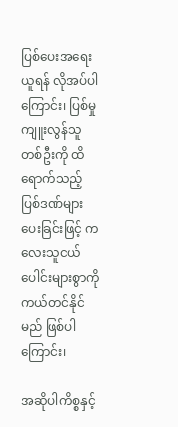ပြစ်ပေးအရေးယူရန် လိုအပ်ပါကြောင်း၊ ပြစ်မှုကျူးလွန်သူ တစ်ဦးကို ထိရောက်သည့် ပြစ်ဒဏ်များပေးခြင်းဖြင့် ကလေးသူငယ်ပေါင်းများစွာကို ကယ်တင်နိုင်မည် ဖြစ်ပါကြောင်း၊

အဆိုပါကိစ္စနှင့်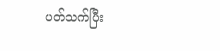ပတ်သက်ပြီး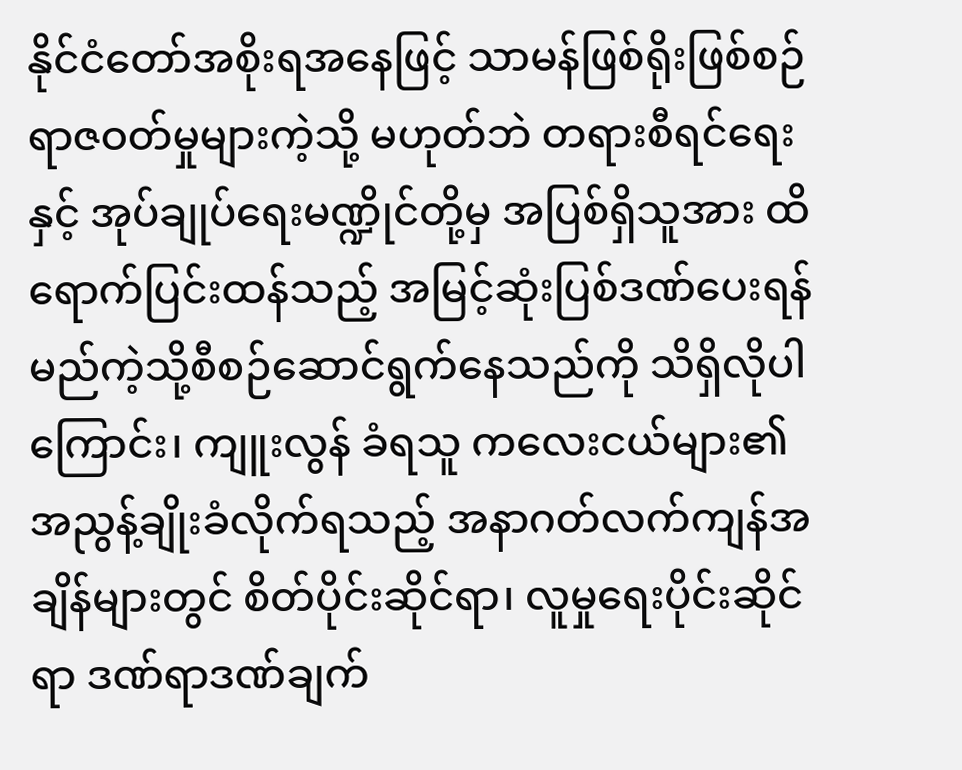နိုင်ငံတော်အစိုးရအနေဖြင့် သာမန်ဖြစ်ရိုးဖြစ်စဉ် ရာဇဝတ်မှုများကဲ့သို့ မဟုတ်ဘဲ တရားစီရင်ရေးနှင့် အုပ်ချုပ်ရေးမဏ္ဍိုင်တို့မှ အပြစ်ရှိသူအား ထိရောက်ပြင်းထန်သည့် အမြင့်ဆုံးပြစ်ဒဏ်ပေးရန် မည်ကဲ့သို့စီစဉ်ဆောင်ရွက်နေသည်ကို သိရှိလိုပါကြောင်း၊ ကျူးလွန် ခံရသူ ကလေးငယ်များ၏ အညွန့်ချိုးခံလိုက်ရသည့် အနာဂတ်လက်ကျန်အချိန်များတွင် စိတ်ပိုင်းဆိုင်ရာ၊ လူမှုရေးပိုင်းဆိုင်ရာ ဒဏ်ရာဒဏ်ချက်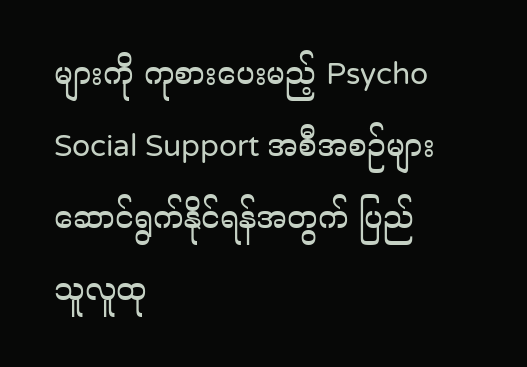များကို ကုစားပေးမည့် Psycho Social Support အစီအစဉ်များ ဆောင်ရွက်နိုင်ရန်အတွက် ပြည်သူလူထု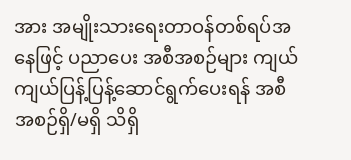အား အမျိုးသားရေးတာဝန်တစ်ရပ်အနေဖြင့် ပညာပေး အစီအစဉ်များ ကျယ်ကျယ်ပြန့်ပြန့်ဆောင်ရွက်ပေးရန် အစီအစဉ်ရှိ/မရှိ သိရှိ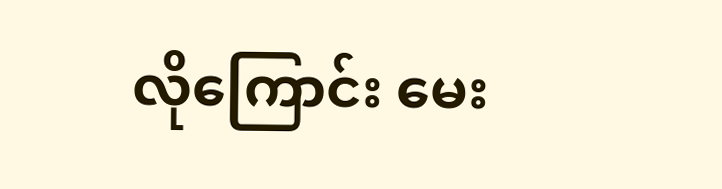လိုကြောင်း မေး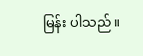မြန်း ပါသည်။